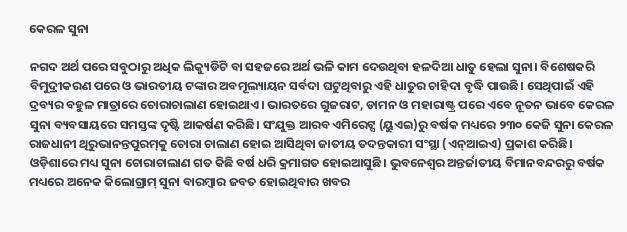କେରଳ ସୁନା

ନଗଦ ଅର୍ଥ ପରେ ସବୁଠାରୁ ଅଧିକ ଲିକ୍ୟୁଡିଟି ବା ସହଜରେ ଅର୍ଥ ଭଳି କାମ ଦେଉଥିବା ହଳଦିଆ ଧାତୁ ହେଲା ସୁନା। ବିଶେଷକରି ବିମୁଦ୍ରୀକରଣ ପରେ ଓ ଭାରତୀୟ ଟଙ୍କାର ଅବମୂଲ୍ୟାୟନ ସର୍ବଦା ଘଟୁଥିବାରୁ ଏହି ଧାତୁର ଚାହିଦା ବୃଦ୍ଧି ପାଉଛି। ସେଥିପାଇଁ ଏହି ଦ୍ରବ୍ୟର ବହୁଳ ମାତ୍ରାରେ ଚୋରାଚାଲାଣ ହୋଇଥାଏ। ଭାରତରେ ଗୁଜରାଟ, ଡାମନ ଓ ମହାରାଷ୍ଟ୍ର ପରେ ଏବେ ନୂତନ ଭାବେ କେରଳ ସୁନା ବ୍ୟବସାୟରେ ସମସ୍ତଙ୍କ ଦୃଷ୍ଟି ଆକର୍ଷଣ କରିଛି। ସଂଯୁକ୍ତ ଆରବ ଏମିରେଟ୍ସ (ୟୁଏଇ)ରୁ ବର୍ଷକ ମଧ୍ୟରେ ୨୩୦ କେଜି ସୁନା କେରଳ ରାଜଧାନୀ ଥିରୁଭାନନ୍ତପୁରମ୍‌କୁ ଚୋରା ଚାଲାଣ ହୋଇ ଆସିଥିବା ଜାତୀୟ ତଦନ୍ତକାରୀ ସଂସ୍ଥା (ଏନ୍‌ଆଇଏ) ପ୍ରକାଶ କରିଛି। ଓଡ଼ିଶାରେ ମଧ୍ୟ ସୁନା ଚୋରାଚାଲାଣ ଗତ କିଛି ବର୍ଷ ଧରି କ୍ରମାଗତ ହୋଇଆସୁଛି। ଭୁବନେଶ୍ୱର ଅନ୍ତର୍ଜାତୀୟ ବିମାନବନ୍ଦରରୁ ବର୍ଷକ ମଧ୍ୟରେ ଅନେକ କିଲୋଗ୍ରାମ୍‌ ସୁନା ବାରମ୍ବାର ଜବତ ହୋଇଥିବାର ଖବର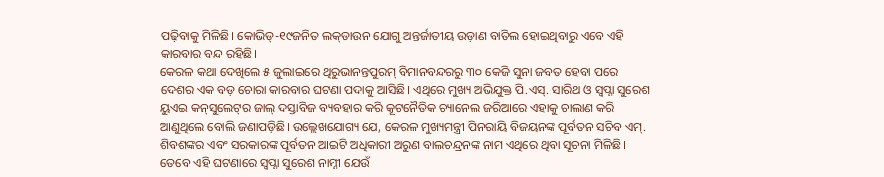ପଢ଼ିବାକୁ ମିଳିଛି। କୋଭିଡ୍‌-୧୯ଜନିତ ଲକ୍‌ଡାଉନ ଯୋଗୁ ଅନ୍ତର୍ଜାତୀୟ ଉଡ଼ାଣ ବାତିଲ ହୋଇଥିବାରୁ ଏବେ ଏହି କାରବାର ବନ୍ଦ ରହିଛି।
କେରଳ କଥା ଦେଖିଲେ ୫ ଜୁଲାଇରେ ଥିରୁଭାନନ୍ତପୁରମ୍‌ ବିମାନବନ୍ଦରରୁ ୩୦ କେଜି ସୁନା ଜବତ ହେବା ପରେ ଦେଶର ଏକ ବଡ଼ ଚୋରା କାରବାର ଘଟଣା ପଦାକୁ ଆସିଛି। ଏଥିରେ ମୁଖ୍ୟ ଅଭିଯୁକ୍ତ ପି.ଏସ୍‌. ସାରିଥ ଓ ସ୍ବପ୍ନା ସୁରେଶ ୟୁଏଇ କନ୍‌ସୁଲେଟ୍‌ର ଜାଲ୍‌ ଦସ୍ତାବିଜ ବ୍ୟବହାର କରି କୂଟନୈତିକ ଚ୍ୟାନେଲ ଜରିଆରେ ଏହାକୁ ଚାଲାଣ କରି ଆଣୁଥିଲେ ବୋଲି ଜଣାପଡ଼ିଛି। ଉଲ୍ଲେଖଯୋଗ୍ୟ ଯେ, କେରଳ ମୁଖ୍ୟମନ୍ତ୍ରୀ ପିନରାୟି ବିଜୟନଙ୍କ ପୂର୍ବତନ ସଚିବ ଏମ୍‌. ଶିବଶଙ୍କର ଏବଂ ସରକାରଙ୍କ ପୂର୍ବତନ ଆଇଟି ଅଧିକାରୀ ଅରୁଣ ବାଲଚନ୍ଦ୍ରନଙ୍କ ନାମ ଏଥିରେ ଥିବା ସୂଚନା ମିଳିଛି। ତେବେ ଏହି ଘଟଣାରେ ସ୍ବପ୍ନା ସୁରେଶ ନାମ୍ନୀ ଯେଉଁ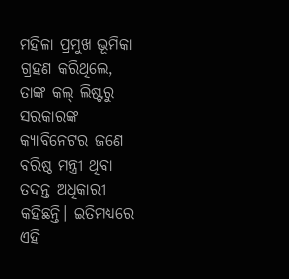ମହିଳା ପ୍ରମୁଖ ଭୂମିକା ଗ୍ରହଣ କରିଥିଲେ, ତାଙ୍କ କଲ୍‌ ଲିଷ୍ଟରୁ ସରକାରଙ୍କ କ୍ୟାବିନେଟର ଜଣେ ବରିଷ୍ଠ ମନ୍ତ୍ରୀ ଥିବା ତଦନ୍ତ ଅଧିକାରୀ କହିଛନ୍ତି। ଇତିମଧ୍ୟରେ ଏହି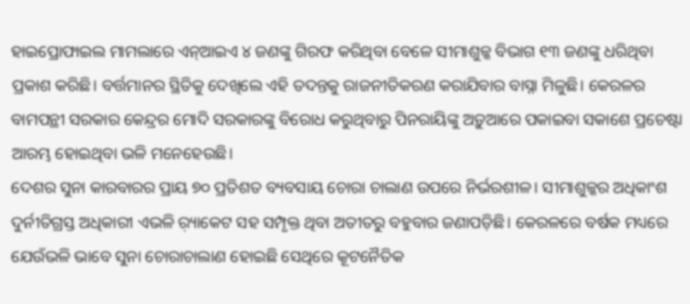ହାଇପ୍ରୋଫାଇଲ ମାମଲାରେ ଏନ୍‌ଆଇଏ ୪ ଜଣଙ୍କୁ ଗିରଫ କରିଥିବା ବେଳେ ସୀମାଶୁଳ୍କ ବିଭାଗ ୧୩ ଜଣଙ୍କୁ ଧରିଥିବା ପ୍ରକାଶ କରିଛି। ବର୍ତ୍ତମାନର ସ୍ଥିତିକୁ ଦେଖିଲେ ଏହି ତଦନ୍ତକୁ ରାଜନୀତିକରଣ କରାଯିବାର ବାସ୍ନା ମିଳୁଛି। କେରଳର ବାମପନ୍ଥୀ ସରକାର କେନ୍ଦ୍ରର ମୋଦି ସରକାରଙ୍କୁ ବିରୋଧ କରୁଥିବାରୁ ପିନରାୟିଙ୍କୁ ଅଡ଼ୁଆରେ ପକାଇବା ସକାଶେ ପ୍ରଚେଷ୍ଟା ଆରମ୍ଭ ହୋଇଥିବା ଭଳି ମନେହେଉଛି।
ଦେଶର ସୁନା କାରବାରର ପ୍ରାୟ ୭୦ ପ୍ରତିଶତ ବ୍ୟବସାୟ ଚୋରା ଚାଲାଣ ଉପରେ ନିର୍ଭରଶୀଳ। ସୀମାଶୁଳ୍କର ଅଧିକାଂଶ ଦୁର୍ନୀତିଗ୍ରସ୍ତ ଅଧିକାରୀ ଏଭଳି ର଼୍ୟାକେଟ ସହ ସମ୍ପୃକ୍ତ ଥିବା ଅତୀତରୁ ବହୁବାର ଜଣାପଡ଼ିଛି। କେରଳରେ ବର୍ଷକ ମଧ୍ୟରେ ଯେଉଁଭଳି ଭାବେ ସୁନା ଚୋରାଚାଲାଣ ହୋଇଛି ସେଥିରେ କୂଟନୈତିକ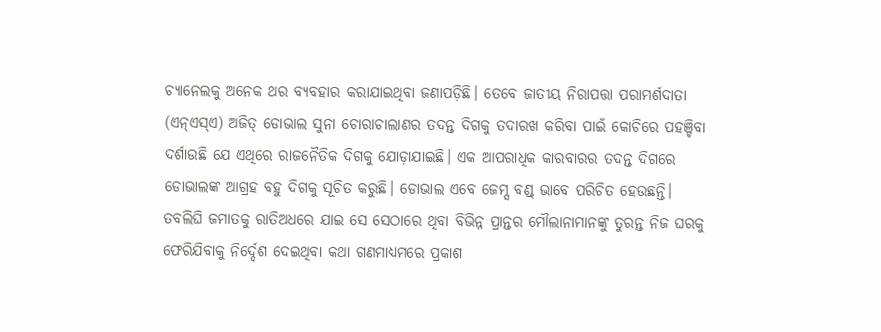ଚ୍ୟାନେଲକୁ ଅନେକ ଥର ବ୍ୟବହାର କରାଯାଇଥିବା ଜଣାପଡ଼ିଛି। ତେବେ ଜାତୀୟ ନିରାପତ୍ତା ପରାମର୍ଶଦାତା (ଏନ୍‌ଏସ୍‌ଏ) ଅଜିତ୍‌ ଡୋଭାଲ ସୁନା ଚୋରାଚାଲାଣର ତଦନ୍ତ ଦିଗକୁ ତଦାରଖ କରିବା ପାଇଁ କୋଚିରେ ପହଞ୍ଚିବା ଦର୍ଶାଉଛି ଯେ ଏଥିରେ ରାଜନୈତିକ ଦିଗକୁ ଯୋଡ଼ାଯାଇଛି। ଏକ ଆପରାଧିକ କାରବାରର ତଦନ୍ତ ଦିଗରେ ଡୋଭାଲଙ୍କ ଆଗ୍ରହ ବହୁ ଦିଗକୁ ସୂଚିତ କରୁଛି। ଡୋଭାଲ ଏବେ ଜେମ୍ସ ବଣ୍ଡ୍‌ ଭାବେ ପରିଚିତ ହେଉଛନ୍ତି। ତବଲିଘି ଜମାତକୁ ରାତିଅଧରେ ଯାଇ ସେ ସେଠାରେ ଥିବା ବିଭିନ୍ନ ପ୍ରାନ୍ତର ମୌଲାନାମାନଙ୍କୁ ତୁରନ୍ତ ନିଜ ଘରକୁ ଫେରିଯିବାକୁ ନିର୍ଦ୍ଦେଶ ଦେଇଥିବା କଥା ଗଣମାଧ୍ୟମରେ ପ୍ରକାଶ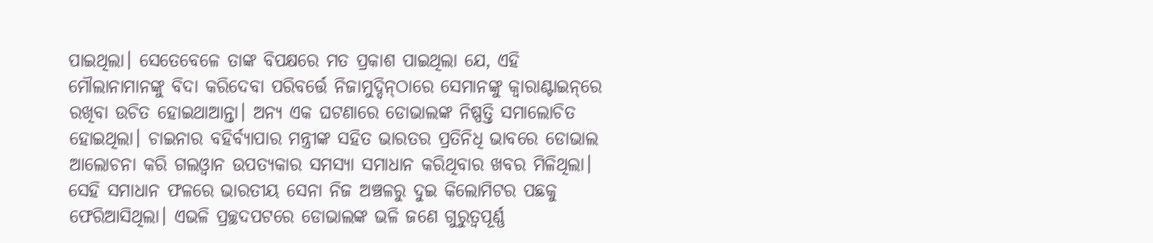ପାଇଥିଲା। ସେତେବେଳେ ତାଙ୍କ ବିପକ୍ଷରେ ମତ ପ୍ରକାଶ ପାଇଥିଲା ଯେ, ଏହି ମୌଲାନାମାନଙ୍କୁ ବିଦା କରିଦେବା ପରିବର୍ତ୍ତେ ନିଜାମୁଦ୍ଦିନ୍‌ଠାରେ ସେମାନଙ୍କୁ କ୍ୱାରାଣ୍ଟାଇନ୍‌ରେ ରଖିବା ଉଚିତ ହୋଇଥାଆନ୍ତା। ଅନ୍ୟ ଏକ ଘଟଣାରେ ଡୋଭାଲଙ୍କ ନିଷ୍ପତ୍ତି ସମାଲୋଚିତ ହୋଇଥିଲା। ଚାଇନାର ବହିର୍ବ୍ୟାପାର ମନ୍ତ୍ରୀଙ୍କ ସହିତ ଭାରତର ପ୍ରତିନିଧି ଭାବରେ ଡୋଭାଲ ଆଲୋଚନା କରି ଗଲଓ୍ବାନ ଉପତ୍ୟକାର ସମସ୍ୟା ସମାଧାନ କରିଥିବାର ଖବର ମିଳିଥିଲା। ସେହି ସମାଧାନ ଫଳରେ ଭାରତୀୟ ସେନା ନିଜ ଅଞ୍ଚଳରୁ ଦୁଇ କିଲୋମିଟର ପଛକୁ ଫେରିଆସିଥିଲା। ଏଭଳି ପ୍ରଚ୍ଛଦପଟରେ ଡୋଭାଲଙ୍କ ଭଳି ଜଣେ ଗୁରୁତ୍ୱପୂର୍ଣ୍ଣ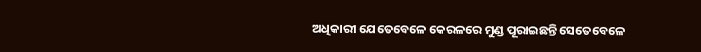ଅଧିକାରୀ ଯେତେବେଳେ କେରଳରେ ମୁଣ୍ଡ ପୂରାଇଛନ୍ତି ସେତେବେଳେ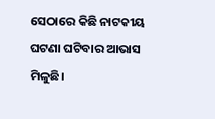ସେଠାରେ କିଛି ନାଟକୀୟ ଘଟଣା ଘଟିବାର ଆଭାସ ମିଳୁଛି।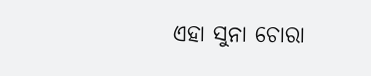ଏହା ସୁନା ଚୋରା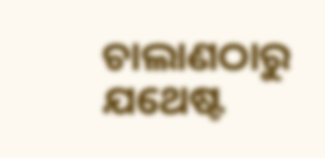ଚାଲାଣଠାରୁ ଯଥେଷ୍ଟ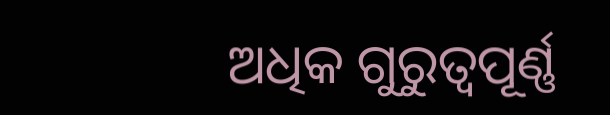ଅଧିକ ଗୁରୁତ୍ୱପୂର୍ଣ୍ଣ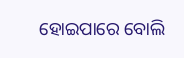ହୋଇପାରେ ବୋଲି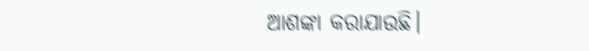ଆଶଙ୍କା କରାଯାଉଛି।